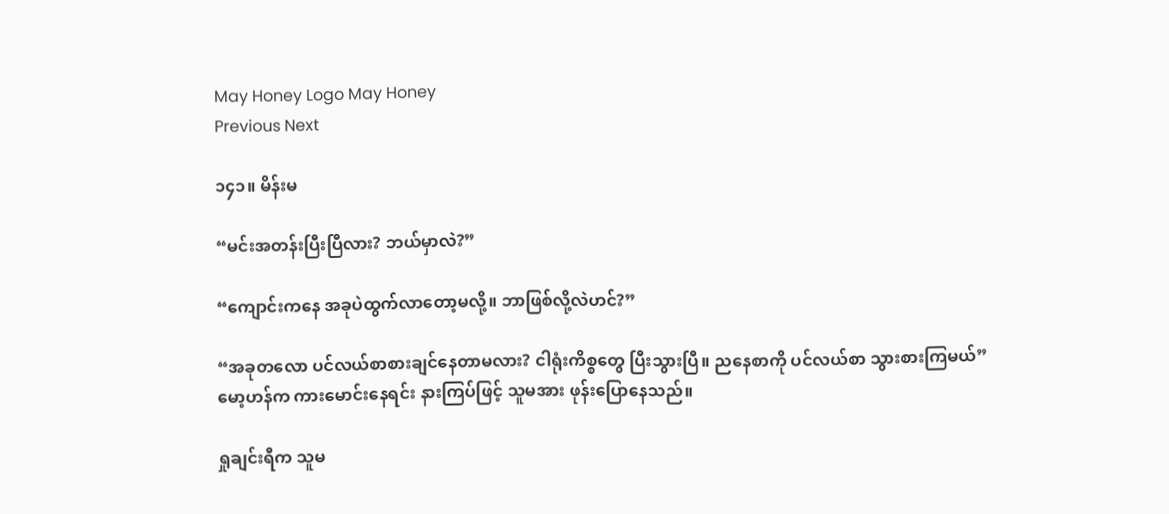May Honey Logo May Honey
Previous Next

၁၄၁။ မိန်းမ

“မင်းအတန်းပြီးပြီလား? ဘယ်မှာလဲ?”

“ကျောင်းကနေ အခုပဲထွက်လာတော့မလို့။ ဘာဖြစ်လို့လဲဟင်?”

“အခုတလော ပင်လယ်စာစားချင်နေတာမလား? ငါရုံးကိစ္စတွေ ပြီးသွားပြီ။ ညနေစာကို ပင်လယ်စာ သွားစားကြမယ်”
မော့ဟန်က ကားမောင်းနေရင်း နားကြပ်ဖြင့် သူမအား ဖုန်းပြောနေသည်။

ရှုချင်းရီက သူမ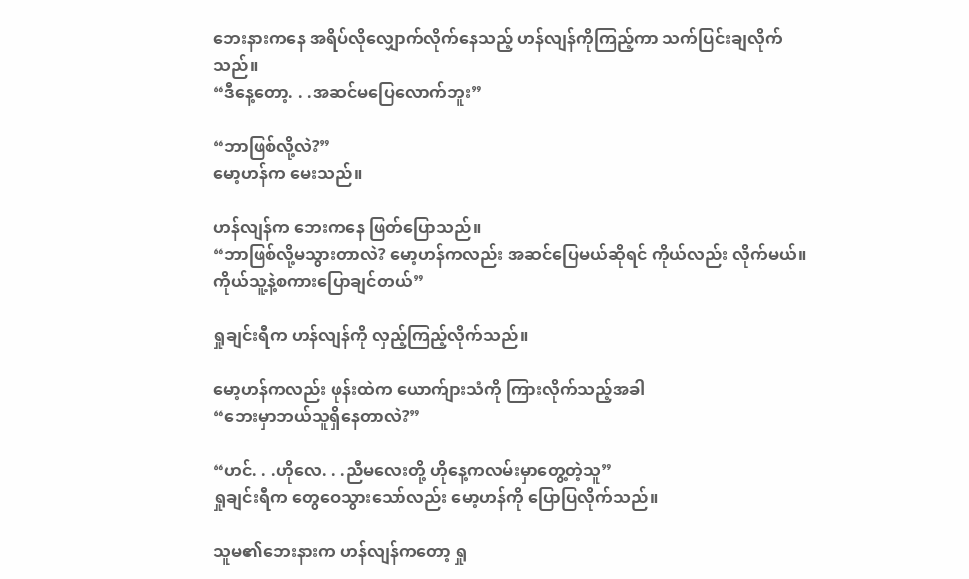ဘေးနားကနေ အရိပ်လိုလျှောက်လိုက်နေသည့် ဟန်လျန်ကိုကြည့်ကာ သက်ပြင်းချလိုက်သည်။
“ဒီနေ့တော့. . .အဆင်မပြေလောက်ဘူး”

“ဘာဖြစ်လို့လဲ?”
မော့ဟန်က မေးသည်။

ဟန်လျန်က ဘေးကနေ ဖြတ်ပြောသည်။
“ဘာဖြစ်လို့မသွားတာလဲ? မော့ဟန်ကလည်း အဆင်ပြေမယ်ဆိုရင် ကိုယ်လည်း လိုက်မယ်။ ကိုယ်သူ့နဲ့စကားပြောချင်တယ်”

ရှုချင်းရီက ဟန်လျန်ကို လှည့်ကြည့်လိုက်သည်။

မော့ဟန်ကလည်း ဖုန်းထဲက ယောက်ျားသံကို ကြားလိုက်သည့်အခါ
“ဘေးမှာဘယ်သူရှိနေတာလဲ?”

“ဟင်. . .ဟိုလေ. . .ညီမလေးတို့ ဟိုနေ့ကလမ်းမှာတွေ့တဲ့သူ”
ရှုချင်းရီက တွေဝေသွားသော်လည်း မော့ဟန်ကို ပြောပြလိုက်သည်။

သူမ၏ဘေးနားက ဟန်လျန်ကတော့ ရှု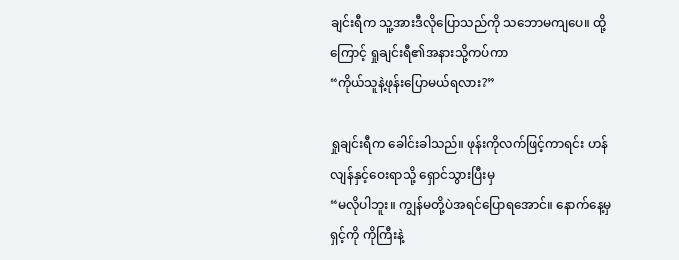ချင်းရီက သူ့အားဒီလိုပြောသည်ကို သဘောမကျပေ။ ထို့ကြောင့် ရှုချင်းရီ၏အနားသို့ကပ်ကာ
“ကိုယ်သူနဲ့ဖုန်းပြောမယ်ရလား?”

ရှုချင်းရီက ခေါင်းခါသည်။ ဖုန်းကိုလက်ဖြင့်ကာရင်း ဟန်လျန်နှင့်ဝေးရာသို့ ရှောင်သွားပြီးမှ
“မလိုပါဘူး။ ကျွန်မတို့ပဲအရင်ပြောရအောင်။ နောက်နေ့မှ ရှင့်ကို ကိုကြီးနဲ့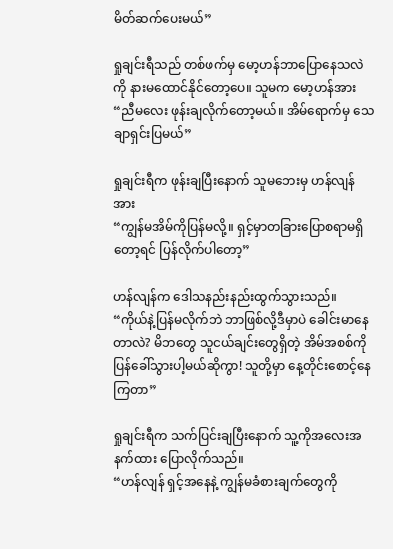မိတ်ဆက်ပေးမယ်”

ရှုချင်းရီသည် တစ်ဖက်မှ မော့ဟန်ဘာပြောနေသလဲကို နားမထောင်နိုင်တော့ပေ။ သူမက မော့ဟန်အား
“ညီမလေး ဖုန်းချလိုက်တော့မယ်။ အိမ်ရောက်မှ သေချာရှင်းပြမယ်”

ရှုချင်းရီက ဖုန်းချပြီးနောက် သူမဘေးမှ ဟန်လျန်အား
“ကျွန်မအိမ်ကိုပြန်မလို့။ ရှင့်မှာတခြားပြောစရာမရှိတော့ရင် ပြန်လိုက်ပါတော့”

ဟန်လျန်က ဒေါသနည်းနည်းထွက်သွားသည်။
“ကိုယ်နဲ့ပြန်မလိုက်ဘဲ ဘာဖြစ်လို့ဒီမှာပဲ ခေါင်းမာနေတာလဲ? မိဘတွေ သူငယ်ချင်းတွေရှိတဲ့ အိမ်အစစ်ကို ပြန်ခေါ်သွားပါ့မယ်ဆိုကွာ! သူတို့မှာ နေ့တိုင်းစောင့်နေကြတာ”

ရှုချင်းရီက သက်ပြင်းချပြီးနောက် သူ့ကိုအလေးအနက်ထား ပြောလိုက်သည်။
“ဟန်လျန် ရှင့်အနေနဲ့ ကျွန်မခံစားချက်တွေကို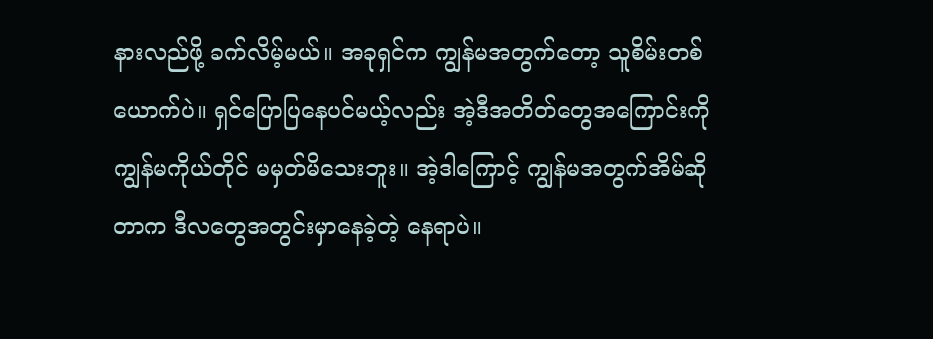နားလည်ဖို့ ခက်လိမ့်မယ်။ အခုရှင်က ကျွန်မအတွက်တော့ သူစိမ်းတစ်ယောက်ပဲ။ ရှင်ပြောပြနေပင်မယ့်လည်း အဲ့ဒီအတိတ်တွေအကြောင်းကို ကျွန်မကိုယ်တိုင် မမှတ်မိသေးဘူး။ အဲ့ဒါကြောင့် ကျွန်မအတွက်အိမ်ဆိုတာက ဒီလတွေအတွင်းမှာနေခဲ့တဲ့ နေရာပဲ။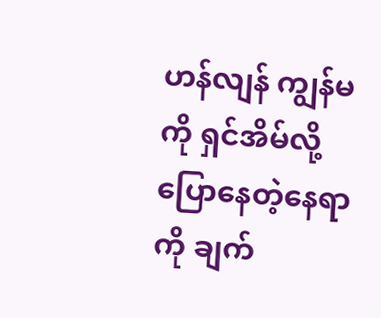ဟန်လျန် ကျွန်မကို ရှင်အိမ်လို့ပြောနေတဲ့နေရာကို ချက်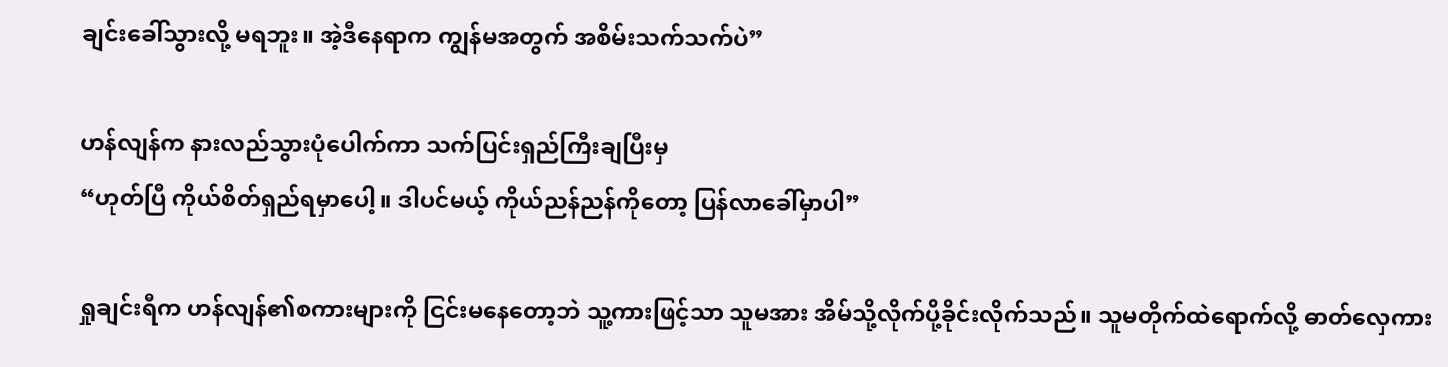ချင်းခေါ်သွားလို့ မရဘူး။ အဲ့ဒီနေရာက ကျွန်မအတွက် အစိမ်းသက်သက်ပဲ”

ဟန်လျန်က နားလည်သွားပုံပေါက်ကာ သက်ပြင်းရှည်ကြီးချပြီးမှ
“ဟုတ်ပြီ ကိုယ်စိတ်ရှည်ရမှာပေါ့။ ဒါပင်မယ့် ကိုယ်ညန်ညန်ကိုတော့ ပြန်လာခေါ်မှာပါ”

ရှုချင်းရီက ဟန်လျန်၏စကားများကို ငြင်းမနေတော့ဘဲ သူ့ကားဖြင့်သာ သူမအား အိမ်သို့လိုက်ပို့ခိုင်းလိုက်သည်။ သူမတိုက်ထဲရောက်လို့ ဓာတ်လှေကား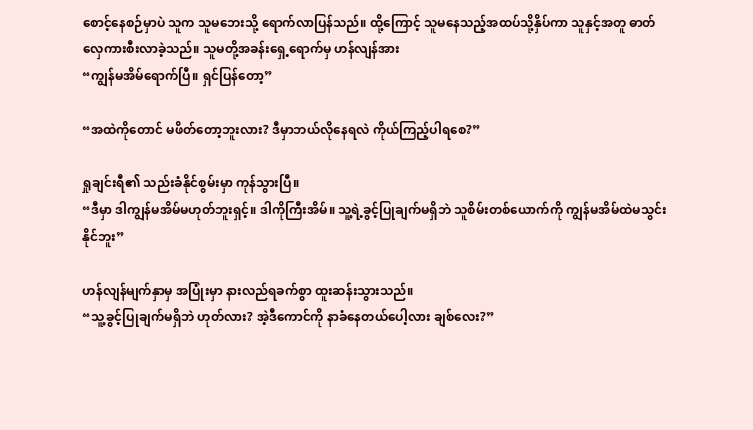စောင့်နေစဉ်မှာပဲ သူက သူမဘေးသို့ ရောက်လာပြန်သည်။ ထို့ကြောင့် သူမနေသည့်အထပ်သို့နှိပ်ကာ သူနှင့်အတူ ဓာတ်လှေကားစီးလာခဲ့သည်။ သူမတို့အခန်းရှေ့ရောက်မှ ဟန်လျန်အား
“ကျွန်မအိမ်ရောက်ပြီ။ ရှင်ပြန်တော့”

“အထဲကိုတောင် မဖိတ်တော့ဘူးလား? ဒီမှာဘယ်လိုနေရလဲ ကိုယ်ကြည့်ပါရစေ?”

ရှုချင်းရီ၏ သည်းခံနိုင်စွမ်းမှာ ကုန်သွားပြီ။
“ဒီမှာ ဒါကျွန်မအိမ်မဟုတ်ဘူးရှင့်။ ဒါကိုကြီးအိမ်။ သူ့ရဲ့ခွင့်ပြုချက်မရှိဘဲ သူစိမ်းတစ်ယောက်ကို ကျွန်မအိမ်ထဲမသွင်းနိုင်ဘူး”

ဟန်လျန်မျက်နှာမှ အပြုံးမှာ နားလည်ရခက်စွာ ထူးဆန်းသွားသည်။
“သူ့ခွင့်ပြုချက်မရှိဘဲ ဟုတ်လား? အဲ့ဒီကောင်ကို နာခံနေတယ်ပေါ့လား ချစ်လေး?”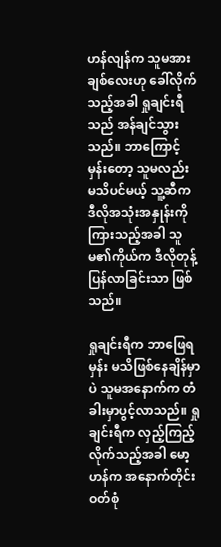ဟန်လျန်က သူမအား ချစ်လေးဟု ခေါ်လိုက်သည့်အခါ ရှုချင်းရီသည် အန်ချင်သွားသည်။ ဘာကြောင့်မှန်းတော့ သူမလည်း မသိပင်မယ့် သူ့ဆီက ဒီလိုအသုံးအနှုန်းကို ကြားသည့်အခါ သူမ၏ကိုယ်က ဒီလိုတုန့်ပြန်လာခြင်းသာ ဖြစ်သည်။

ရှုချင်းရီက ဘာဖြေရမှန်း မသိဖြစ်နေချိန်မှာပဲ သူမအနောက်က တံခါးမှာပွင့်လာသည်။ ရှုချင်းရီက လှည့်ကြည့်လိုက်သည့်အခါ မော့ဟန်က အနောက်တိုင်းဝတ်စုံ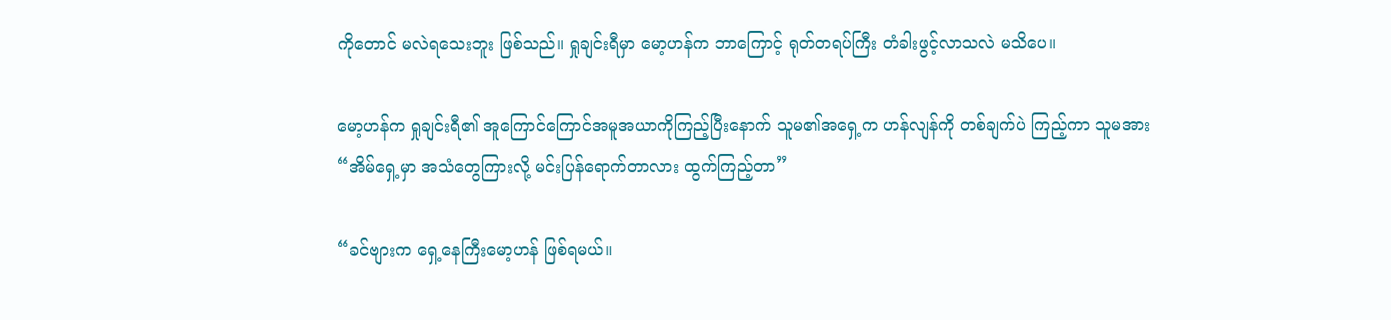ကိုတောင် မလဲရသေးဘူး ဖြစ်သည်။ ရှုချင်းရီမှာ မော့ဟန်က ဘာကြောင့် ရုတ်တရပ်ကြီး တံခါးဖွင့်လာသလဲ မသိပေ။

မော့ဟန်က ရှုချင်းရီ၏ အူကြောင်ကြောင်အမူအယာကိုကြည့်ပြီးနောက် သူမ၏အရှေ့က ဟန်လျန်ကို တစ်ချက်ပဲ ကြည့်ကာ သူမအား
“အိမ်ရှေ့မှာ အသံတွေကြားလို့ မင်းပြန်ရောက်တာလား ထွက်ကြည့်တာ”

“ခင်ဗျားက ရှေ့နေကြီးမော့ဟန် ဖြစ်ရမယ်။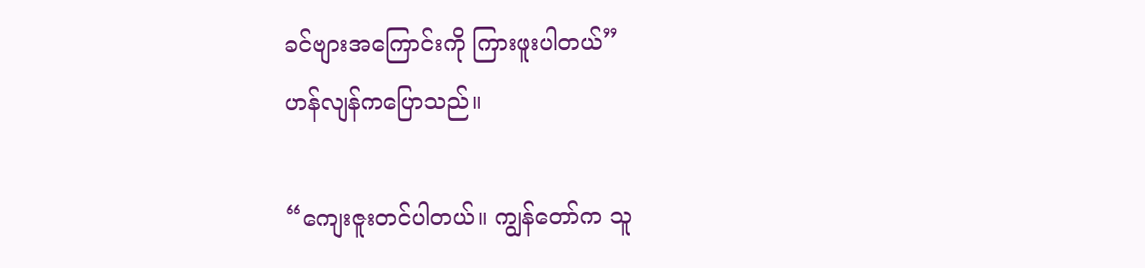ခင်ဗျားအကြောင်းကို ကြားဖူးပါတယ်”
ဟန်လျန်ကပြောသည်။

“ကျေးဇူးတင်ပါတယ်။ ကျွန်တော်က သူ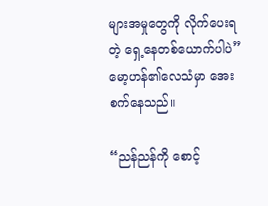များအမှုတွေကို လိုက်ပေးရတဲ့ ရှေ့နေတစ်ယောက်ပါပဲ”
မော့ဟန်၏လေသံမှာ အေးစက်နေသည်။

“ညန်ညန်ကို စောင့်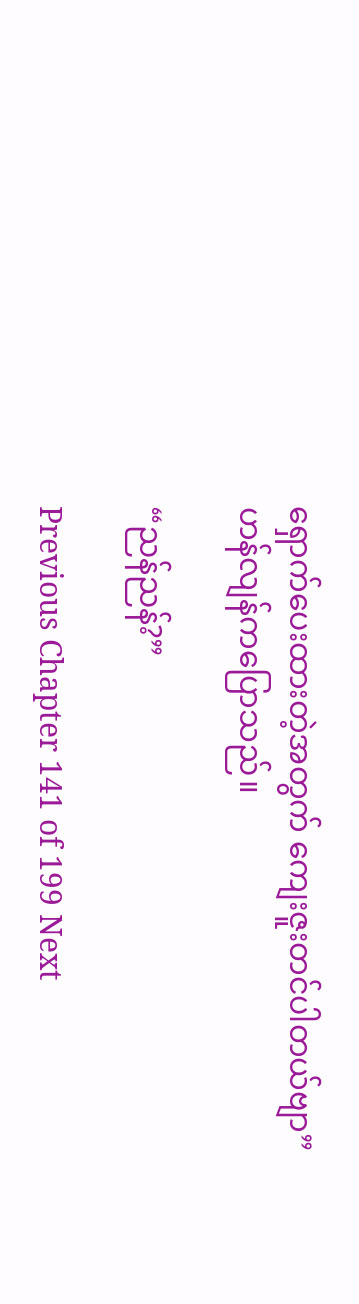ရှောက်ပေးထားတဲ့အတွက် ကျေးဇူးတင်ပါတယ်ဗျာ”
ဟန်လျန်ကပြောသည်။

“ညန်ညန်?”

Previous Chapter 141 of 199 Next